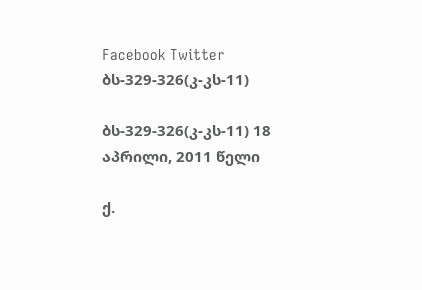Facebook Twitter
ბს-329-326(კ-კს-11)

ბს-329-326(კ-კს-11) 18 აპრილი, 2011 წელი

ქ.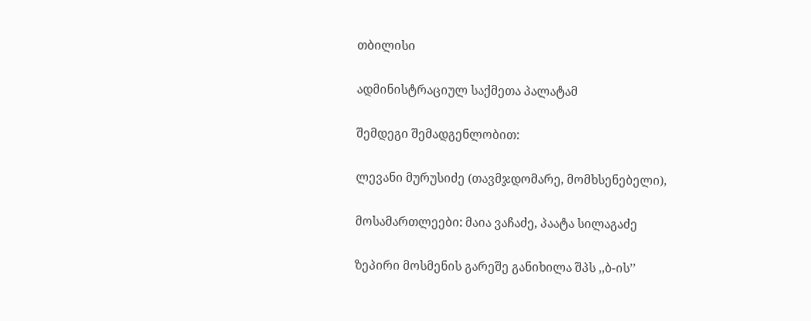თბილისი

ადმინისტრაციულ საქმეთა პალატამ

შემდეგი შემადგენლობით:

ლევანი მურუსიძე (თავმჯდომარე, მომხსენებელი),

მოსამართლეები: მაია ვაჩაძე, პაატა სილაგაძე

ზეპირი მოსმენის გარეშე განიხილა შპს ,,ბ-ის’’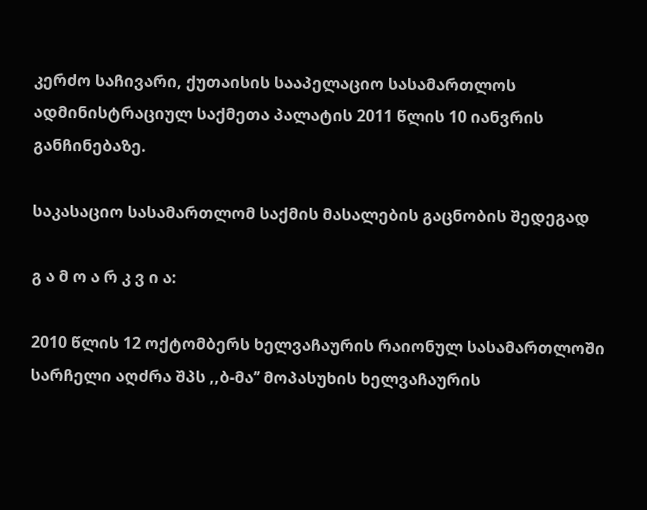კერძო საჩივარი, ქუთაისის სააპელაციო სასამართლოს ადმინისტრაციულ საქმეთა პალატის 2011 წლის 10 იანვრის განჩინებაზე.

საკასაციო სასამართლომ საქმის მასალების გაცნობის შედეგად

გ ა მ ო ა რ კ ვ ი ა:

2010 წლის 12 ოქტომბერს ხელვაჩაურის რაიონულ სასამართლოში სარჩელი აღძრა შპს ,,ბ-მა’’ მოპასუხის ხელვაჩაურის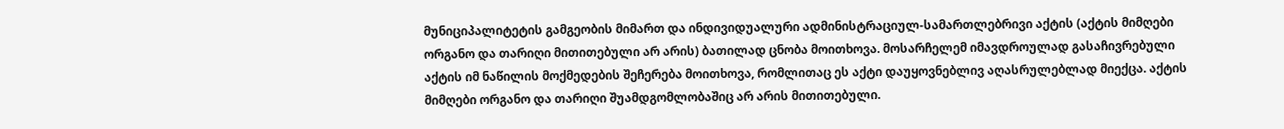მუნიციპალიტეტის გამგეობის მიმართ და ინდივიდუალური ადმინისტრაციულ-სამართლებრივი აქტის (აქტის მიმღები ორგანო და თარიღი მითითებული არ არის) ბათილად ცნობა მოითხოვა. მოსარჩელემ იმავდროულად გასაჩივრებული აქტის იმ ნაწილის მოქმედების შეჩერება მოითხოვა, რომლითაც ეს აქტი დაუყოვნებლივ აღასრულებლად მიექცა. აქტის მიმღები ორგანო და თარიღი შუამდგომლობაშიც არ არის მითითებული.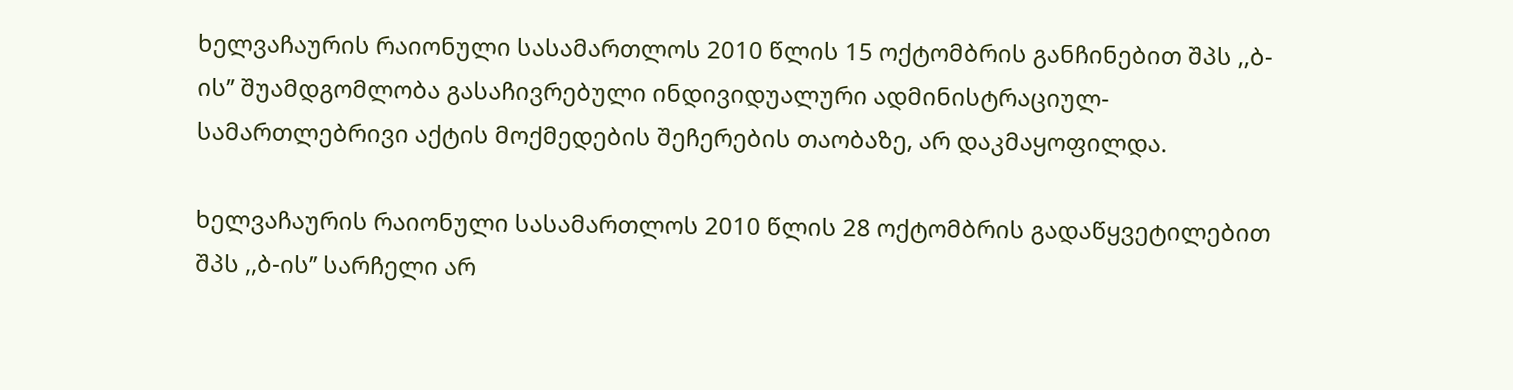ხელვაჩაურის რაიონული სასამართლოს 2010 წლის 15 ოქტომბრის განჩინებით შპს ,,ბ-ის’’ შუამდგომლობა გასაჩივრებული ინდივიდუალური ადმინისტრაციულ-სამართლებრივი აქტის მოქმედების შეჩერების თაობაზე, არ დაკმაყოფილდა.

ხელვაჩაურის რაიონული სასამართლოს 2010 წლის 28 ოქტომბრის გადაწყვეტილებით შპს ,,ბ-ის’’ სარჩელი არ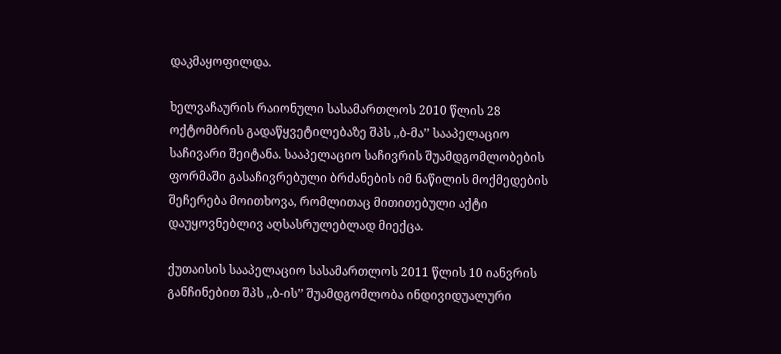დაკმაყოფილდა.

ხელვაჩაურის რაიონული სასამართლოს 2010 წლის 28 ოქტომბრის გადაწყვეტილებაზე შპს ,,ბ-მა’’ სააპელაციო საჩივარი შეიტანა. სააპელაციო საჩივრის შუამდგომლობების ფორმაში გასაჩივრებული ბრძანების იმ ნაწილის მოქმედების შეჩერება მოითხოვა, რომლითაც მითითებული აქტი დაუყოვნებლივ აღსასრულებლად მიექცა.

ქუთაისის სააპელაციო სასამართლოს 2011 წლის 10 იანვრის განჩინებით შპს ,,ბ-ის’’ შუამდგომლობა ინდივიდუალური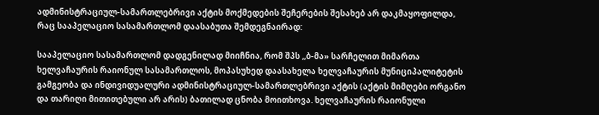ადმინისტრაციულ-სამართლებრივი აქტის მოქმედების შეჩერების შესახებ არ დაკმაყოფილდა, რაც სააპელაციო სასამართლომ დაასაბუთა შემდეგნაირად:

სააპელაციო სასამართლომ დადგენილად მიიჩნია, რომ შპს ,,ბ-მა» სარჩელით მიმართა ხელვაჩაურის რაიონულ სასამართლოს, მოპასუხედ დაასახელა ხელვაჩაურის მუნიციპალიტეტის გამგეობა და ინდივიდუალური ადმინისტრაციულ-სამართლებრივი აქტის (აქტის მიმღები ორგანო და თარიღი მითითებული არ არის) ბათილად ცნობა მოითხოვა. ხელვაჩაურის რაიონული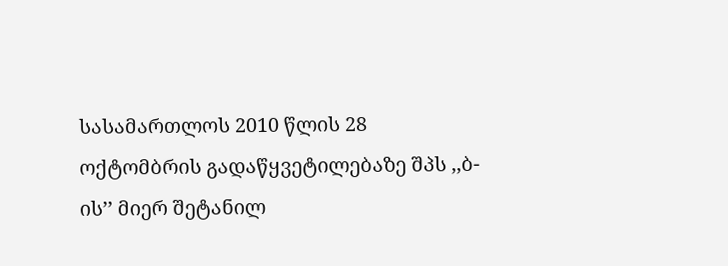სასამართლოს 2010 წლის 28 ოქტომბრის გადაწყვეტილებაზე შპს ,,ბ-ის’’ მიერ შეტანილ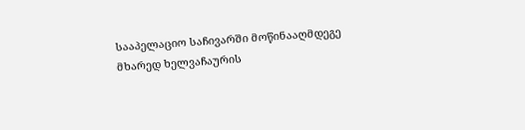სააპელაციო საჩივარში მოწინააღმდეგე მხარედ ხელვაჩაურის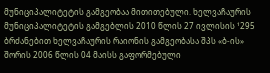მუნიციპალიტეტის გამგეობაა მითითებული. ხელვაჩაურის მუნიციპალიტეტის გამგებლის 2010 წლის 27 ივლისის ¹295 ბრძანებით ხელვაჩაურის რაიონის გამგეობასა შპს «ბ-ის» შორის 2006 წლის 04 მაისს გაფორმებული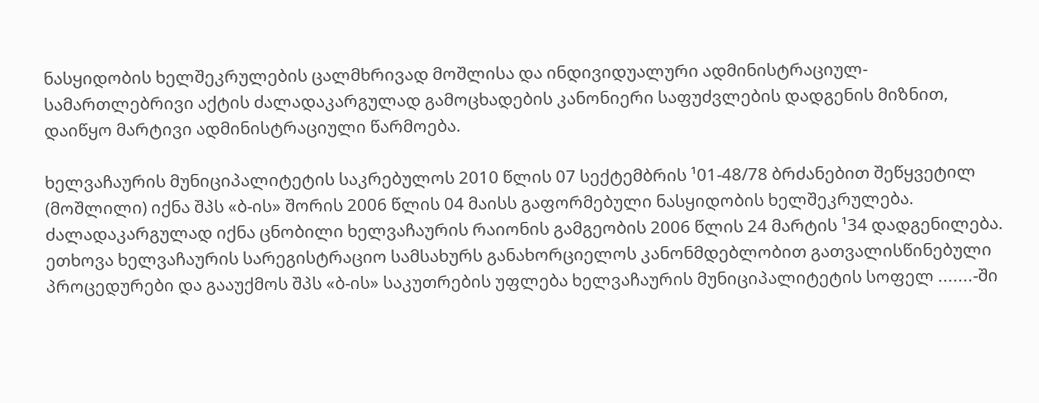ნასყიდობის ხელშეკრულების ცალმხრივად მოშლისა და ინდივიდუალური ადმინისტრაციულ-სამართლებრივი აქტის ძალადაკარგულად გამოცხადების კანონიერი საფუძვლების დადგენის მიზნით, დაიწყო მარტივი ადმინისტრაციული წარმოება.

ხელვაჩაურის მუნიციპალიტეტის საკრებულოს 2010 წლის 07 სექტემბრის ¹01-48/78 ბრძანებით შეწყვეტილ (მოშლილი) იქნა შპს «ბ-ის» შორის 2006 წლის 04 მაისს გაფორმებული ნასყიდობის ხელშეკრულება. ძალადაკარგულად იქნა ცნობილი ხელვაჩაურის რაიონის გამგეობის 2006 წლის 24 მარტის ¹34 დადგენილება. ეთხოვა ხელვაჩაურის სარეგისტრაციო სამსახურს განახორციელოს კანონმდებლობით გათვალისწინებული პროცედურები და გააუქმოს შპს «ბ-ის» საკუთრების უფლება ხელვაჩაურის მუნიციპალიტეტის სოფელ .......-ში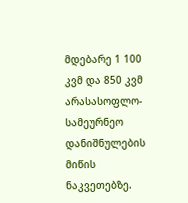მდებარე 1 100 კვმ და 850 კვმ არასასოფლო-სამეურნეო დანიშნულების მიწის ნაკვეთებზე.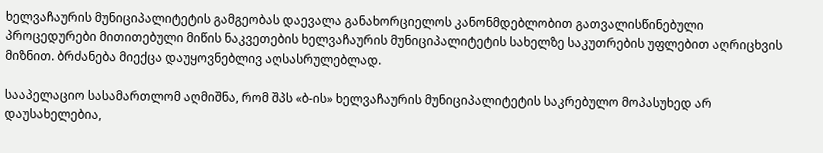ხელვაჩაურის მუნიციპალიტეტის გამგეობას დაევალა განახორციელოს კანონმდებლობით გათვალისწინებული პროცედურები მითითებული მიწის ნაკვეთების ხელვაჩაურის მუნიციპალიტეტის სახელზე საკუთრების უფლებით აღრიცხვის მიზნით. ბრძანება მიექცა დაუყოვნებლივ აღსასრულებლად.

სააპელაციო სასამართლომ აღმიშნა, რომ შპს «ბ-ის» ხელვაჩაურის მუნიციპალიტეტის საკრებულო მოპასუხედ არ დაუსახელებია,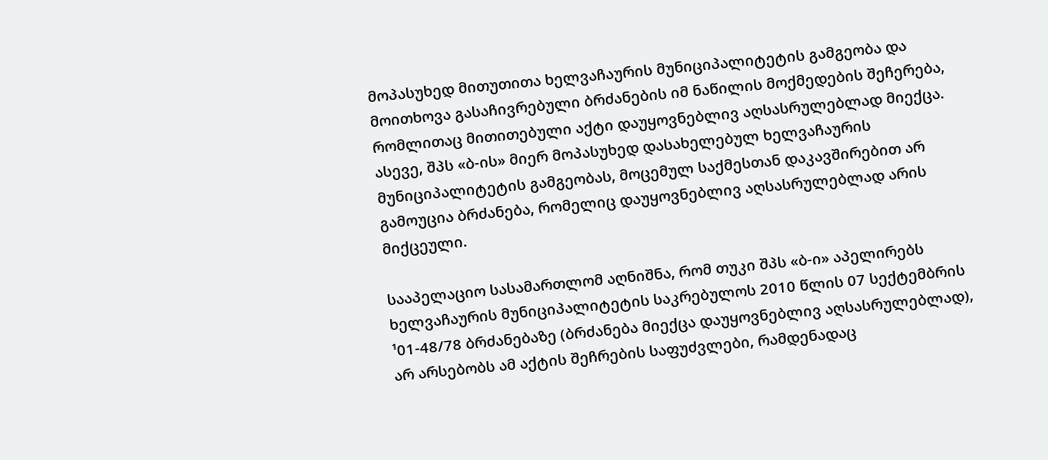მოპასუხედ მითუთითა ხელვაჩაურის მუნიციპალიტეტის გამგეობა და მოითხოვა გასაჩივრებული ბრძანების იმ ნაწილის მოქმედების შეჩერება, რომლითაც მითითებული აქტი დაუყოვნებლივ აღსასრულებლად მიექცა. ასევე, შპს «ბ-ის» მიერ მოპასუხედ დასახელებულ ხელვაჩაურის მუნიციპალიტეტის გამგეობას, მოცემულ საქმესთან დაკავშირებით არ გამოუცია ბრძანება, რომელიც დაუყოვნებლივ აღსასრულებლად არის მიქცეული.

სააპელაციო სასამართლომ აღნიშნა, რომ თუკი შპს «ბ-ი» აპელირებს ხელვაჩაურის მუნიციპალიტეტის საკრებულოს 2010 წლის 07 სექტემბრის ¹01-48/78 ბრძანებაზე (ბრძანება მიექცა დაუყოვნებლივ აღსასრულებლად), არ არსებობს ამ აქტის შეჩრების საფუძვლები, რამდენადაც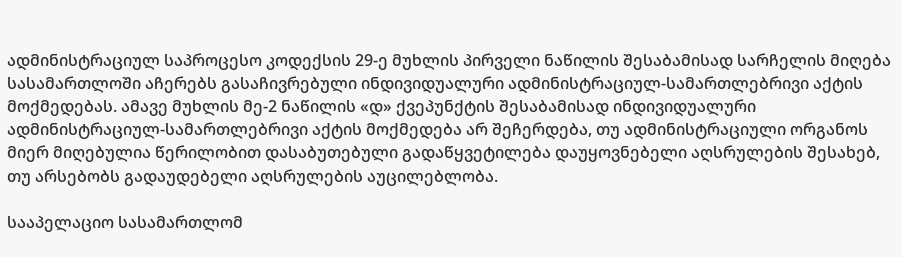ადმინისტრაციულ საპროცესო კოდექსის 29-ე მუხლის პირველი ნაწილის შესაბამისად სარჩელის მიღება სასამართლოში აჩერებს გასაჩივრებული ინდივიდუალური ადმინისტრაციულ-სამართლებრივი აქტის მოქმედებას. ამავე მუხლის მე-2 ნაწილის «დ» ქვეპუნქტის შესაბამისად ინდივიდუალური ადმინისტრაციულ-სამართლებრივი აქტის მოქმედება არ შეჩერდება, თუ ადმინისტრაციული ორგანოს მიერ მიღებულია წერილობით დასაბუთებული გადაწყვეტილება დაუყოვნებელი აღსრულების შესახებ, თუ არსებობს გადაუდებელი აღსრულების აუცილებლობა.

სააპელაციო სასამართლომ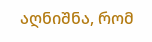აღნიშნა, რომ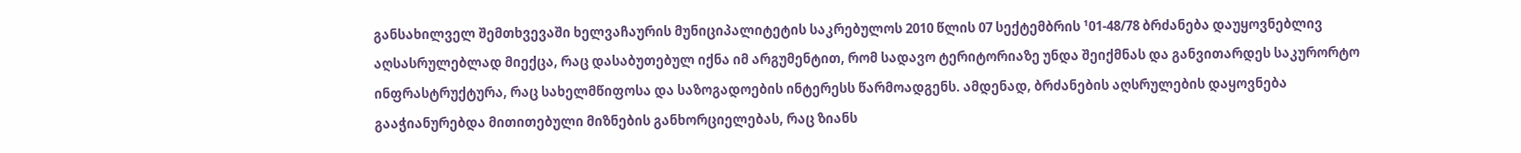განსახილველ შემთხვევაში ხელვაჩაურის მუნიციპალიტეტის საკრებულოს 2010 წლის 07 სექტემბრის ¹01-48/78 ბრძანება დაუყოვნებლივ აღსასრულებლად მიექცა, რაც დასაბუთებულ იქნა იმ არგუმენტით, რომ სადავო ტერიტორიაზე უნდა შეიქმნას და განვითარდეს საკურორტო ინფრასტრუქტურა, რაც სახელმწიფოსა და საზოგადოების ინტერესს წარმოადგენს. ამდენად, ბრძანების აღსრულების დაყოვნება გააჭიანურებდა მითითებული მიზნების განხორციელებას, რაც ზიანს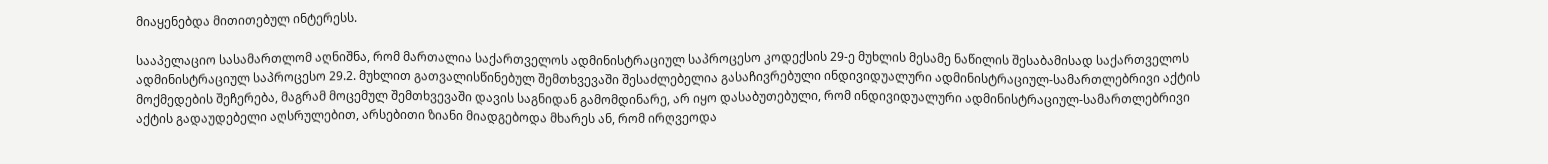მიაყენებდა მითითებულ ინტერესს.

სააპელაციო სასამართლომ აღნიშნა, რომ მართალია საქართველოს ადმინისტრაციულ საპროცესო კოდექსის 29-ე მუხლის მესამე ნაწილის შესაბამისად საქართველოს ადმინისტრაციულ საპროცესო 29.2. მუხლით გათვალისწინებულ შემთხვევაში შესაძლებელია გასაჩივრებული ინდივიდუალური ადმინისტრაციულ-სამართლებრივი აქტის მოქმედების შეჩერება, მაგრამ მოცემულ შემთხვევაში დავის საგნიდან გამომდინარე, არ იყო დასაბუთებული, რომ ინდივიდუალური ადმინისტრაციულ-სამართლებრივი აქტის გადაუდებელი აღსრულებით, არსებითი ზიანი მიადგებოდა მხარეს ან, რომ ირღვეოდა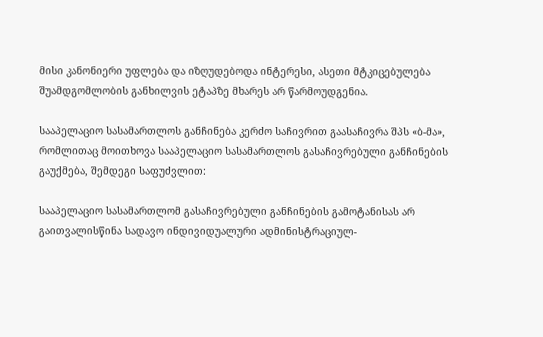მისი კანონიერი უფლება და იზღუდებოდა ინტერესი, ასეთი მტკიცებულება შუამდგომლობის განხილვის ეტაპზე მხარეს არ წარმოუდგენია.

სააპელაციო სასამართლოს განჩინება კერძო საჩივრით გაასაჩივრა შპს «ბ-მა», რომლითაც მოითხოვა სააპელაციო სასამართლოს გასაჩივრებული განჩინების გაუქმება, შემდეგი საფუძვლით:

სააპელაციო სასამართლომ გასაჩივრებული განჩინების გამოტანისას არ გაითვალისწინა სადავო ინდივიდუალური ადმინისტრაციულ-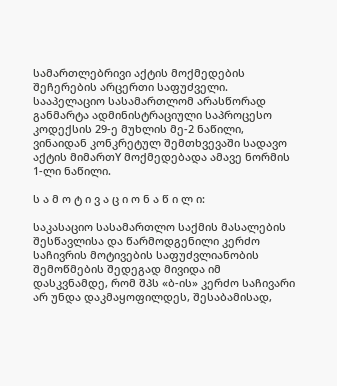სამართლებრივი აქტის მოქმედების შეჩერების არცერთი საფუძველი. სააპელაციო სასამართლომ არასწორად განმარტა ადმინისტრაციული საპროცესო კოდექსის 29-ე მუხლის მე-2 ნაწილი, ვინაიდან კონკრეტულ შემთხვევაში სადავო აქტის მიმართY მოქმედებადა ამავე ნორმის 1-ლი ნაწილი.

ს ა მ ო ტ ი ვ ა ც ი ო ნ ა წ ი ლ ი:

საკასაციო სასამართლო საქმის მასალების შესწავლისა და წარმოდგენილი კერძო საჩივრის მოტივების საფუძვლიანობის შემოწმების შედეგად მივიდა იმ დასკვნამდე, რომ შპს «ბ-ის» კერძო საჩივარი არ უნდა დაკმაყოფილდეს, შესაბამისად,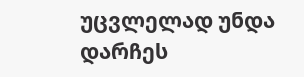უცვლელად უნდა დარჩეს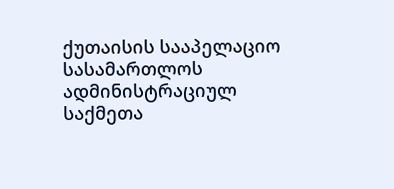ქუთაისის სააპელაციო სასამართლოს ადმინისტრაციულ საქმეთა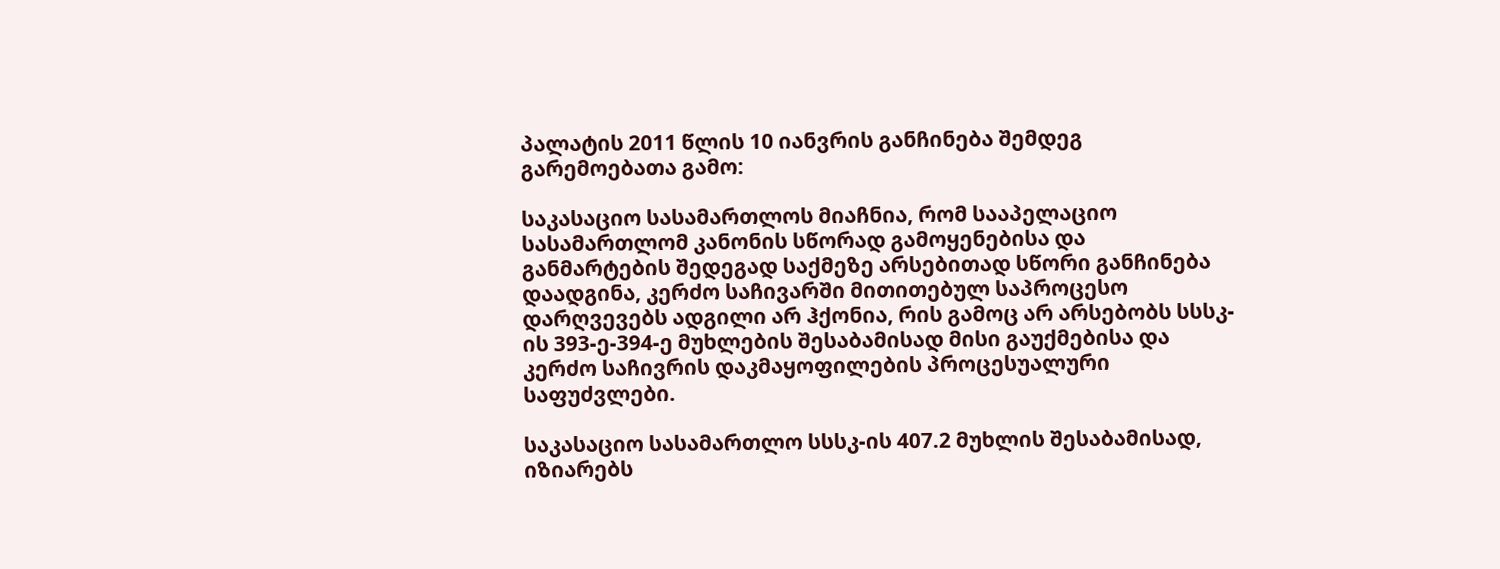პალატის 2011 წლის 10 იანვრის განჩინება შემდეგ გარემოებათა გამო:

საკასაციო სასამართლოს მიაჩნია, რომ სააპელაციო სასამართლომ კანონის სწორად გამოყენებისა და განმარტების შედეგად საქმეზე არსებითად სწორი განჩინება დაადგინა, კერძო საჩივარში მითითებულ საპროცესო დარღვევებს ადგილი არ ჰქონია, რის გამოც არ არსებობს სსსკ-ის 393-ე-394-ე მუხლების შესაბამისად მისი გაუქმებისა და კერძო საჩივრის დაკმაყოფილების პროცესუალური საფუძვლები.

საკასაციო სასამართლო სსსკ-ის 407.2 მუხლის შესაბამისად, იზიარებს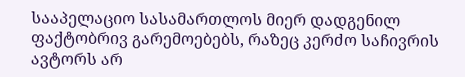სააპელაციო სასამართლოს მიერ დადგენილ ფაქტობრივ გარემოებებს, რაზეც კერძო საჩივრის ავტორს არ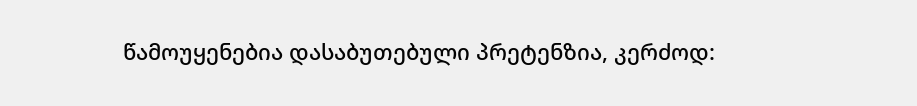წამოუყენებია დასაბუთებული პრეტენზია, კერძოდ: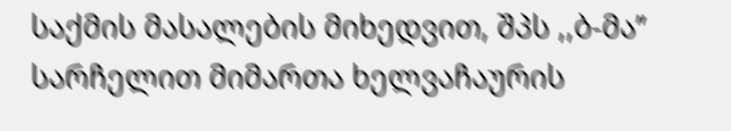საქმის მასალების მიხედვით, შპს ,,ბ-მა’’ სარჩელით მიმართა ხელვაჩაურის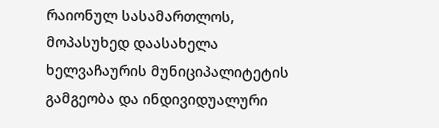რაიონულ სასამართლოს, მოპასუხედ დაასახელა ხელვაჩაურის მუნიციპალიტეტის გამგეობა და ინდივიდუალური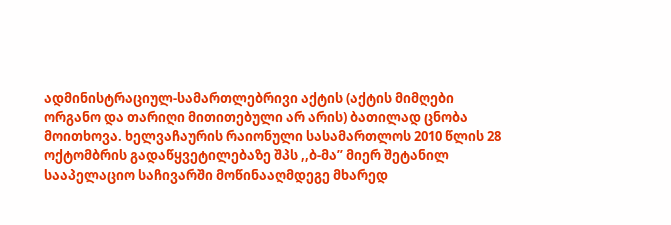ადმინისტრაციულ-სამართლებრივი აქტის (აქტის მიმღები ორგანო და თარიღი მითითებული არ არის) ბათილად ცნობა მოითხოვა. ხელვაჩაურის რაიონული სასამართლოს 2010 წლის 28 ოქტომბრის გადაწყვეტილებაზე შპს ,,ბ-მა’’ მიერ შეტანილ სააპელაციო საჩივარში მოწინააღმდეგე მხარედ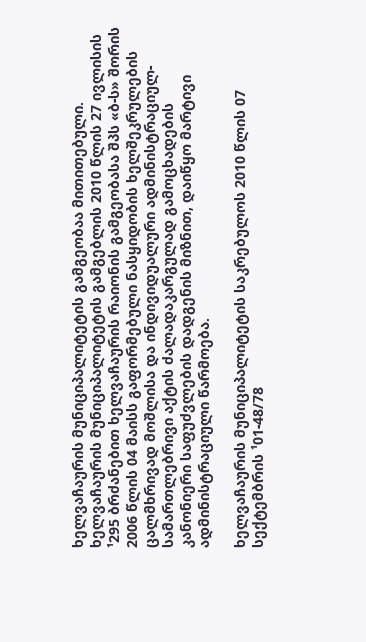ხელვაჩაურის მუნიციპალიტეტის გამგეობაა მითითებული. ხელვაჩაურის მუნიციპალიტეტის გამგებლის 2010 წლის 27 ივლისის ¹295 ბრძანებით ხელვაჩაურის რაიონის გამგეობასა შპს «ბ-ს» შორის 2006 წლის 04 მაისს გაფორმებული ნასყიდობის ხელშეკრულების ცალმხრივად მოშლისა და ინდივიდუალური ადმინისტრაციულ-სამართლებრივი აქტის ძალადაკარგულად გამოცხადების კანონიერი საფუძვლების დადგენის მიზნით, დაიწყო მარტივი ადმინისტრაციული წარმოება.

ხელვაჩაურის მუნიციპალიტეტის საკრებულოს 2010 წლის 07 სექტემბრის ¹01-48/78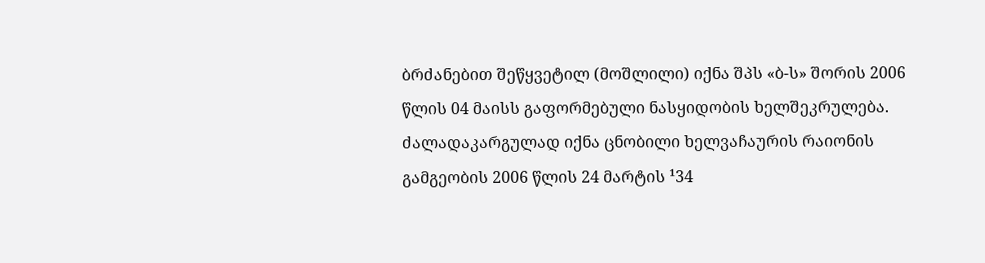ბრძანებით შეწყვეტილ (მოშლილი) იქნა შპს «ბ-ს» შორის 2006 წლის 04 მაისს გაფორმებული ნასყიდობის ხელშეკრულება. ძალადაკარგულად იქნა ცნობილი ხელვაჩაურის რაიონის გამგეობის 2006 წლის 24 მარტის ¹34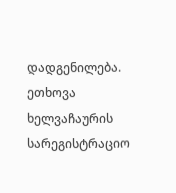დადგენილება. ეთხოვა ხელვაჩაურის სარეგისტრაციო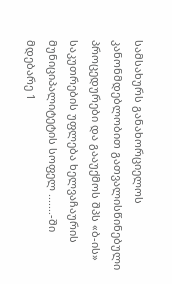სამსახურს განახორციელოს კანონმდებლობით გათვალისწინებული პროცედურები და გააუქმოს შპს «ბ-ის» საკუთრების უფლება ხელვაჩაურის მუნიციპალიტეტის სოფელ .......-ში მდებარე 1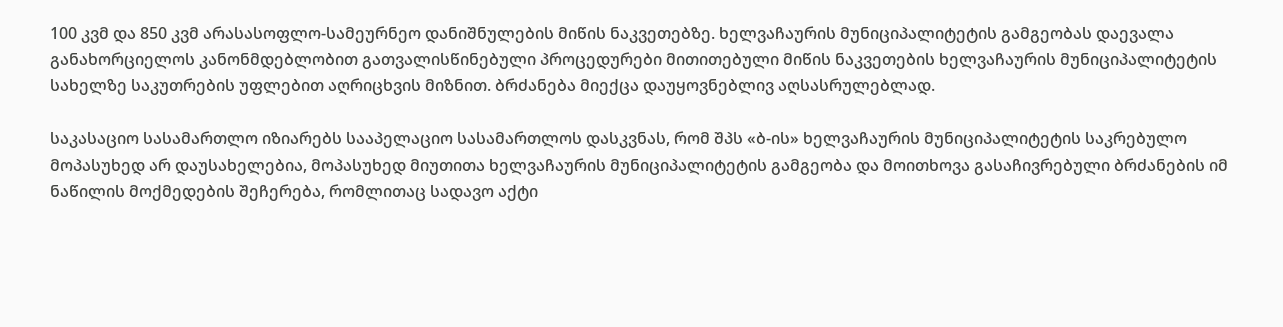100 კვმ და 850 კვმ არასასოფლო-სამეურნეო დანიშნულების მიწის ნაკვეთებზე. ხელვაჩაურის მუნიციპალიტეტის გამგეობას დაევალა განახორციელოს კანონმდებლობით გათვალისწინებული პროცედურები მითითებული მიწის ნაკვეთების ხელვაჩაურის მუნიციპალიტეტის სახელზე საკუთრების უფლებით აღრიცხვის მიზნით. ბრძანება მიექცა დაუყოვნებლივ აღსასრულებლად.

საკასაციო სასამართლო იზიარებს სააპელაციო სასამართლოს დასკვნას, რომ შპს «ბ-ის» ხელვაჩაურის მუნიციპალიტეტის საკრებულო მოპასუხედ არ დაუსახელებია, მოპასუხედ მიუთითა ხელვაჩაურის მუნიციპალიტეტის გამგეობა და მოითხოვა გასაჩივრებული ბრძანების იმ ნაწილის მოქმედების შეჩერება, რომლითაც სადავო აქტი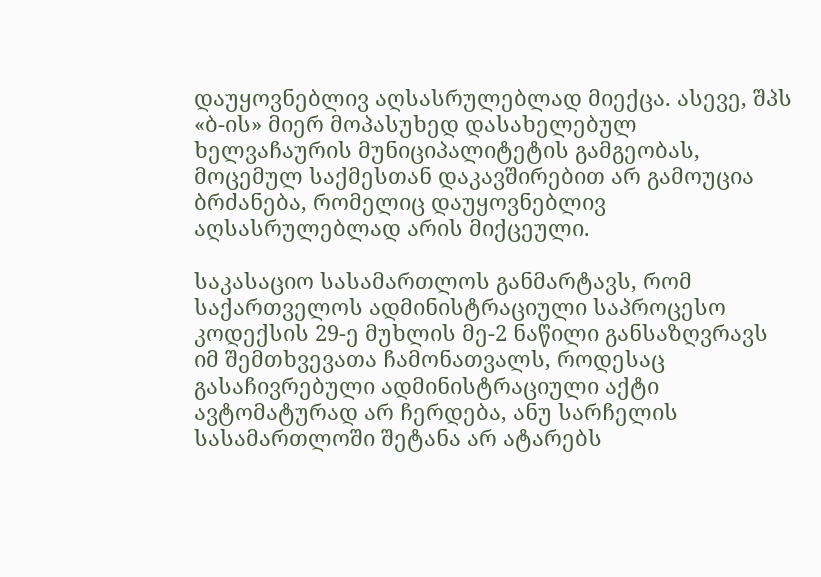დაუყოვნებლივ აღსასრულებლად მიექცა. ასევე, შპს «ბ-ის» მიერ მოპასუხედ დასახელებულ ხელვაჩაურის მუნიციპალიტეტის გამგეობას, მოცემულ საქმესთან დაკავშირებით არ გამოუცია ბრძანება, რომელიც დაუყოვნებლივ აღსასრულებლად არის მიქცეული.

საკასაციო სასამართლოს განმარტავს, რომ საქართველოს ადმინისტრაციული საპროცესო კოდექსის 29-ე მუხლის მე-2 ნაწილი განსაზღვრავს იმ შემთხვევათა ჩამონათვალს, როდესაც გასაჩივრებული ადმინისტრაციული აქტი ავტომატურად არ ჩერდება, ანუ სარჩელის სასამართლოში შეტანა არ ატარებს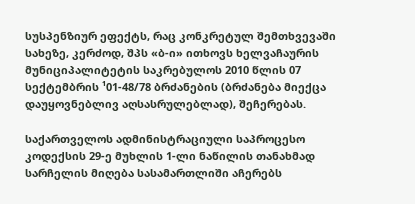სუსპენზიურ ეფექტს, რაც კონკრეტულ შემთხვევაში სახეზე, კერძოდ, შპს «ბ-ი» ითხოვს ხელვაჩაურის მუნიციპალიტეტის საკრებულოს 2010 წლის 07 სექტემბრის ¹01-48/78 ბრძანების (ბრძანება მიექცა დაუყოვნებლივ აღსასრულებლად), შეჩერებას.

საქართველოს ადმინისტრაციული საპროცესო კოდექსის 29-ე მუხლის 1-ლი ნაწილის თანახმად სარჩელის მიღება სასამართლიში აჩერებს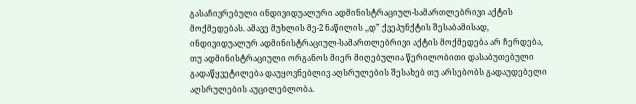გასაჩივრებული ინდივიდუალური ადმინისტრაციულ-სამართლებრივი აქტის მოქმედებას. ამავე მუხლის მე-2 ნაწილის ,,დ” ქვეპუნქტის შესაბამისად, ინდივიდუალურ ადმინისტრაციულ-სამართლებრივი აქტის მოქმედება არ ჩერდება, თუ ადმინისტრაციული ორგანოს მიერ მიღებულია წერილობითი დასაბუთებული გადაწყვეტილება დაუყოვნებლივ აღსრულების შესახებ თუ არსებობს გადაუდებელი აღსრულების აუცილებლობა.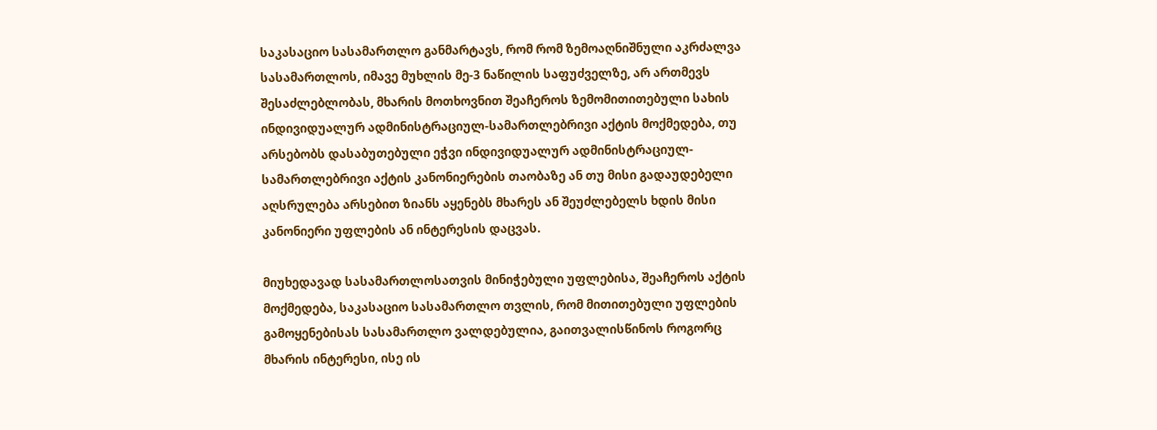საკასაციო სასამართლო განმარტავს, რომ რომ ზემოაღნიშნული აკრძალვა სასამართლოს, იმავე მუხლის მე-3 ნაწილის საფუძველზე, არ ართმევს შესაძლებლობას, მხარის მოთხოვნით შეაჩეროს ზემომითითებული სახის ინდივიდუალურ ადმინისტრაციულ-სამართლებრივი აქტის მოქმედება, თუ არსებობს დასაბუთებული ეჭვი ინდივიდუალურ ადმინისტრაციულ-სამართლებრივი აქტის კანონიერების თაობაზე ან თუ მისი გადაუდებელი აღსრულება არსებით ზიანს აყენებს მხარეს ან შეუძლებელს ხდის მისი კანონიერი უფლების ან ინტერესის დაცვას.

მიუხედავად სასამართლოსათვის მინიჭებული უფლებისა, შეაჩეროს აქტის მოქმედება, საკასაციო სასამართლო თვლის, რომ მითითებული უფლების გამოყენებისას სასამართლო ვალდებულია, გაითვალისწინოს როგორც მხარის ინტერესი, ისე ის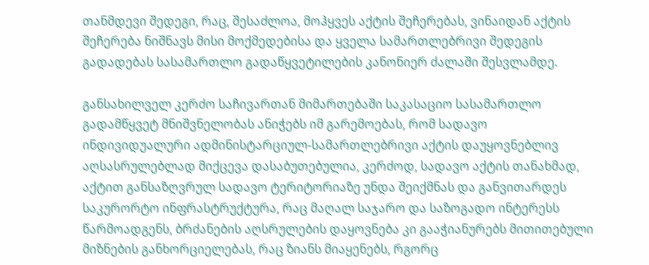თანმდევი შედეგი, რაც, შესაძლოა, მოჰყვეს აქტის შეჩერებას, ვინაიდან აქტის შეჩერება ნიშნავს მისი მოქმედებისა და ყველა სამართლებრივი შედეგის გადადებას სასამართლო გადაწყვეტილების კანონიერ ძალაში შესვლამდე.

განსახილველ კერძო საჩივართან მიმართებაში საკასაციო სასამართლო გადამწყვეტ მნიშვნელობას ანიჭებს იმ გარემოებას, რომ სადავო ინდივიდუალური ადმინისტარციულ-სამართლებრივი აქტის დაუყოვნებლივ აღსასრულებლად მიქცევა დასაბუთებულია, კერძოდ, სადავო აქტის თანახმად, აქტით განსაზღვრულ სადავო ტერიტორიაზე უნდა შეიქმნას და განვითარდეს საკურორტო ინფრასტრუქტურა, რაც მაღალ საჯარო და საზოგადო ინტერესს წარმოადგენს, ბრძანების აღსრულების დაყოვნება კი გააჭიანურებს მითითებული მიზნების განხორციელებას, რაც ზიანს მიაყენებს, რგორც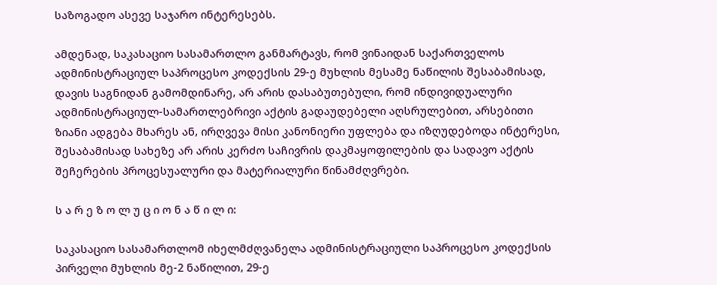საზოგადო ასევე საჯარო ინტერესებს.

ამდენად, საკასაციო სასამართლო განმარტავს, რომ ვინაიდან საქართველოს ადმინისტრაციულ საპროცესო კოდექსის 29-ე მუხლის მესამე ნაწილის შესაბამისად, დავის საგნიდან გამომდინარე, არ არის დასაბუთებული, რომ ინდივიდუალური ადმინისტრაციულ-სამართლებრივი აქტის გადაუდებელი აღსრულებით, არსებითი ზიანი ადგება მხარეს ან, ირღვევა მისი კანონიერი უფლება და იზღუდებოდა ინტერესი, შესაბამისად სახეზე არ არის კერძო საჩივრის დაკმაყოფილების და სადავო აქტის შეჩერების პროცესუალური და მატერიალური წინამძღვრები.

ს ა რ ე ზ ო ლ უ ც ი ო ნ ა წ ი ლ ი:

საკასაციო სასამართლომ იხელმძღვანელა ადმინისტრაციული საპროცესო კოდექსის პირველი მუხლის მე-2 ნაწილით, 29-ე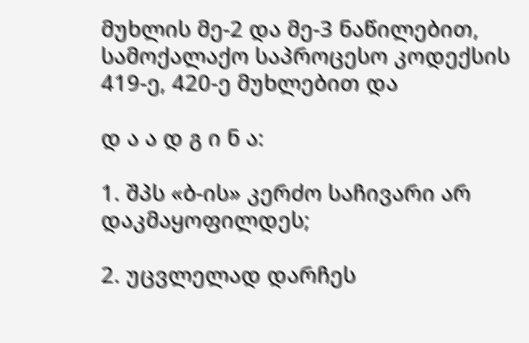მუხლის მე-2 და მე-3 ნაწილებით, სამოქალაქო საპროცესო კოდექსის 419-ე, 420-ე მუხლებით და

დ ა ა დ გ ი ნ ა:

1. შპს «ბ-ის» კერძო საჩივარი არ დაკმაყოფილდეს;

2. უცვლელად დარჩეს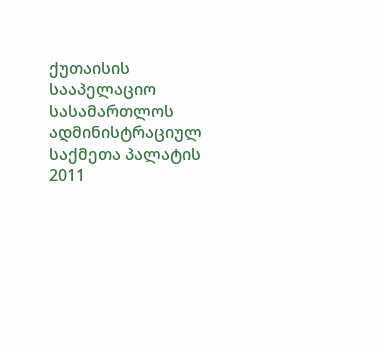ქუთაისის სააპელაციო სასამართლოს ადმინისტრაციულ საქმეთა პალატის 2011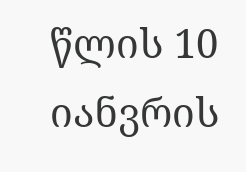წლის 10 იანვრის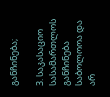განჩინება;

3. საკასაციო სასამართლოს განჩინება საბოლოოა და არ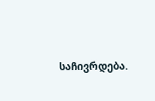საჩივრდება.